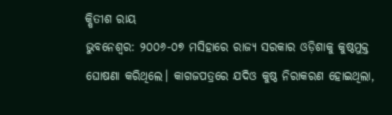କ୍ଷିତୀଶ ରାୟ
ଭୁବନେଶ୍ବର: ୨୦୦୬-୦୭ ମସିହାରେ ରାଜ୍ୟ ସରକାର ଓଡ଼ିଶାକୁ କୁଷ୍ଠମୁକ୍ତ ଘୋଷଣା କରିଥିଲେ। କାଗଜପତ୍ରରେ ଯଦିଓ କୁଷ୍ଠ ନିରାକରଣ ହୋଇଥିଲା,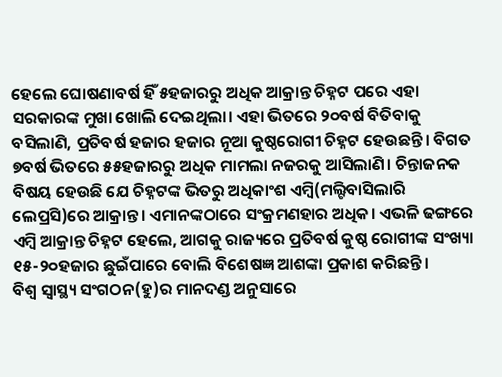ହେଲେ ଘୋଷଣାବର୍ଷ ହିଁ ୫ହଜାରରୁ ଅଧିକ ଆକ୍ରାନ୍ତ ଚିହ୍ନଟ ପରେ ଏହା ସରକାରଙ୍କ ମୁଖା ଖୋଲି ଦେଇଥିଲା। ଏହା ଭିତରେ ୨୦ବର୍ଷ ବିତିବାକୁ ବସିଲାଣି, ପ୍ରତିବର୍ଷ ହଜାର ହଜାର ନୂଆ କୁଷ୍ଠରୋଗୀ ଚିହ୍ନଟ ହେଉଛନ୍ତି। ବିଗତ ୭ବର୍ଷ ଭିତରେ ୫୫ହଜାରରୁ ଅଧିକ ମାମଲା ନଜରକୁ ଆସିଲାଣି। ଚିନ୍ତାଜନକ ବିଷୟ ହେଉଛି ଯେ ଚିହ୍ନଟଙ୍କ ଭିତରୁ ଅଧିକାଂଶ ଏମ୍ବି(ମଲ୍ଟିବାସିଲାରି ଲେପ୍ରସି)ରେ ଆକ୍ରାନ୍ତ। ଏମାନଙ୍କଠାରେ ସଂକ୍ରମଣହାର ଅଧିକ। ଏଭଳି ଢଙ୍ଗରେ ଏମ୍ବି ଆକ୍ରାନ୍ତ ଚିହ୍ନଟ ହେଲେ, ଆଗକୁ ରାଜ୍ୟରେ ପ୍ରତିବର୍ଷ କୁଷ୍ଠ ରୋଗୀଙ୍କ ସଂଖ୍ୟା ୧୫-୨୦ହଜାର ଛୁଇଁପାରେ ବୋଲି ବିଶେଷଜ୍ଞ ଆଶଙ୍କା ପ୍ରକାଶ କରିଛନ୍ତି।
ବିଶ୍ବ ସ୍ବାସ୍ଥ୍ୟ ସଂଗଠନ(ହୁ)ର ମାନଦଣ୍ଡ ଅନୁସାରେ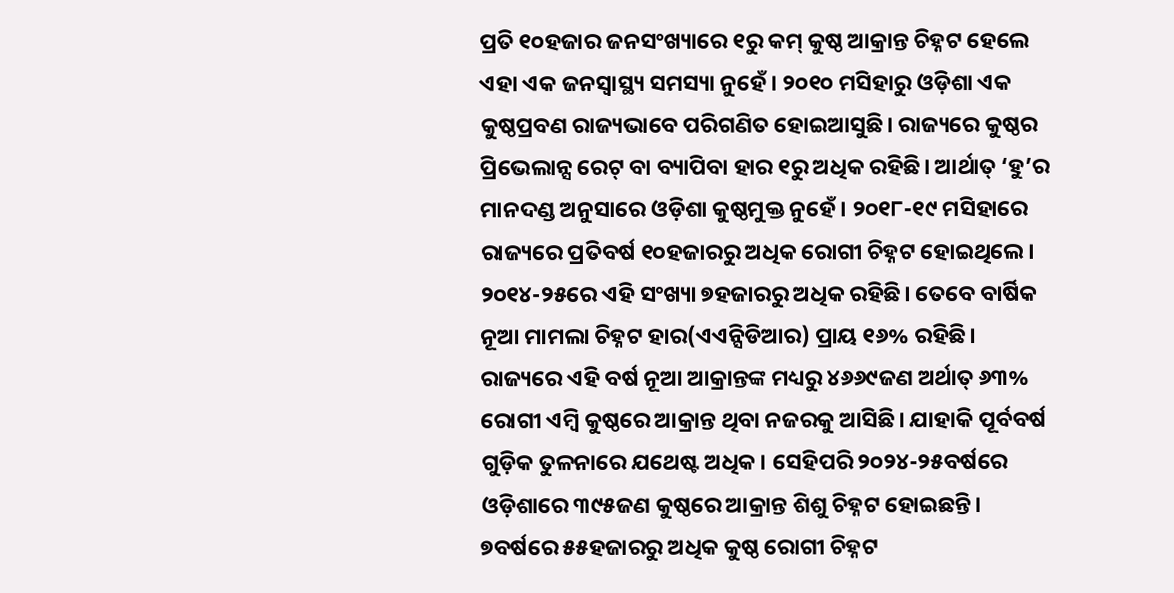ପ୍ରତି ୧୦ହଜାର ଜନସଂଖ୍ୟାରେ ୧ରୁ କମ୍ କୁଷ୍ଠ ଆକ୍ରାନ୍ତ ଚିହ୍ନଟ ହେଲେ ଏହା ଏକ ଜନସ୍ବାସ୍ଥ୍ୟ ସମସ୍ୟା ନୁହେଁ। ୨୦୧୦ ମସିହାରୁ ଓଡ଼ିଶା ଏକ କୁଷ୍ଠପ୍ରବଣ ରାଜ୍ୟଭାବେ ପରିଗଣିତ ହୋଇଆସୁଛି। ରାଜ୍ୟରେ କୁଷ୍ଠର ପ୍ରିଭେଲାନ୍ସ ରେଟ୍ ବା ବ୍ୟାପିବା ହାର ୧ରୁ ଅଧିକ ରହିଛି। ଆର୍ଥାତ୍ ‘ହୁ’ର ମାନଦଣ୍ଡ ଅନୁସାରେ ଓଡ଼ିଶା କୁଷ୍ଠମୁକ୍ତ ନୁହେଁ। ୨୦୧୮-୧୯ ମସିହାରେ ରାଜ୍ୟରେ ପ୍ରତିବର୍ଷ ୧୦ହଜାରରୁ ଅଧିକ ରୋଗୀ ଚିହ୍ନଟ ହୋଇଥିଲେ। ୨୦୧୪-୨୫ରେ ଏହି ସଂଖ୍ୟା ୭ହଜାରରୁ ଅଧିକ ରହିଛି। ତେବେ ବାର୍ଷିକ ନୂଆ ମାମଲା ଚିହ୍ନଟ ହାର(ଏଏନ୍ସିଡିଆର) ପ୍ରାୟ ୧୬% ରହିଛି। ରାଜ୍ୟରେ ଏହି ବର୍ଷ ନୂଆ ଆକ୍ରାନ୍ତଙ୍କ ମଧ୍ୟରୁ ୪୬୬୯ଜଣ ଅର୍ଥାତ୍ ୬୩% ରୋଗୀ ଏମ୍ବି କୁଷ୍ଠରେ ଆକ୍ରାନ୍ତ ଥିବା ନଜରକୁ ଆସିଛି। ଯାହାକି ପୂର୍ବବର୍ଷ ଗୁଡ଼ିକ ତୁଳନାରେ ଯଥେଷ୍ଟ ଅଧିକ। ସେହିପରି ୨୦୨୪-୨୫ବର୍ଷରେ ଓଡ଼ିଶାରେ ୩୯୫ଜଣ କୁଷ୍ଠରେ ଆକ୍ରାନ୍ତ ଶିଶୁ ଚିହ୍ନଟ ହୋଇଛନ୍ତି।
୭ବର୍ଷରେ ୫୫ହଜାରରୁ ଅଧିକ କୁଷ୍ଠ ରୋଗୀ ଚିହ୍ନଟ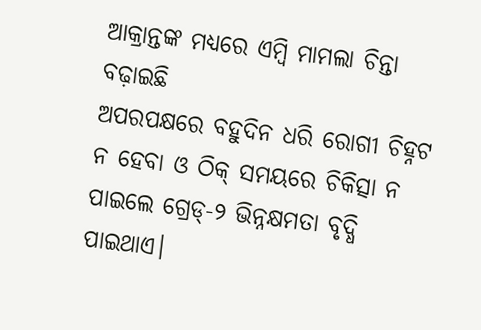ଆକ୍ରାନ୍ତଙ୍କ ମଧ୍ୟରେ ଏମ୍ବି ମାମଲା ଚିନ୍ତା ବଢ଼ାଇଛି
ଅପରପକ୍ଷରେ ବହୁଦିନ ଧରି ରୋଗୀ ଚିହ୍ନଟ ନ ହେବା ଓ ଠିକ୍ ସମୟରେ ଚିକିତ୍ସା ନ ପାଇଲେ ଗ୍ରେଡ୍-୨ ଭିନ୍ନକ୍ଷମତା ବୃଦ୍ଧି ପାଇଥାଏ।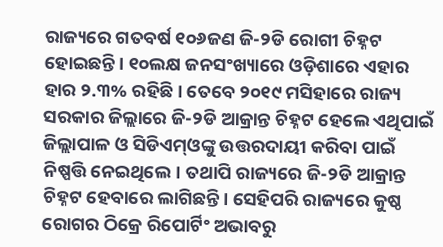ରାଜ୍ୟରେ ଗତବର୍ଷ ୧୦୬ଜଣ ଜି-୨ଡି ରୋଗୀ ଚିହ୍ନଟ ହୋଇଛନ୍ତି। ୧୦ଲକ୍ଷ ଜନସଂଖ୍ୟାରେ ଓଡ଼ିଶାରେ ଏହାର ହାର ୨.୩% ରହିଛି। ତେବେ ୨୦୧୯ ମସିହାରେ ରାଜ୍ୟ ସରକାର ଜିଲ୍ଲାରେ ଜି-୨ଡି ଆକ୍ରାନ୍ତ ଚିହ୍ନଟ ହେଲେ ଏଥିପାଇଁ ଜିଲ୍ଲାପାଳ ଓ ସିଡିଏମ୍ଓଙ୍କୁ ଉତ୍ତରଦାୟୀ କରିବା ପାଇଁ ନିଷ୍ପତ୍ତି ନେଇଥିଲେ। ତଥାପି ରାଜ୍ୟରେ ଜି-୨ଡି ଆକ୍ରାନ୍ତ ଚିହ୍ନଟ ହେବାରେ ଲାଗିଛନ୍ତି। ସେହିପରି ରାଜ୍ୟରେ କୁଷ୍ଠ ରୋଗର ଠିକ୍ରେ ରିପୋର୍ଟିଂ ଅଭାବରୁ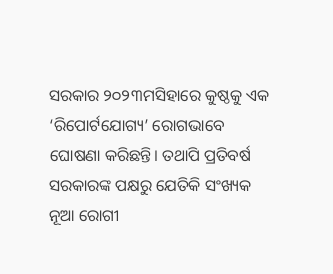ସରକାର ୨୦୨୩ମସିହାରେ କୁଷ୍ଠକୁ ଏକ ‘ରିପୋର୍ଟଯୋଗ୍ୟ’ ରୋଗଭାବେ ଘୋଷଣା କରିଛନ୍ତି। ତଥାପି ପ୍ରତିବର୍ଷ ସରକାରଙ୍କ ପକ୍ଷରୁ ଯେତିକି ସଂଖ୍ୟକ ନୂଆ ରୋଗୀ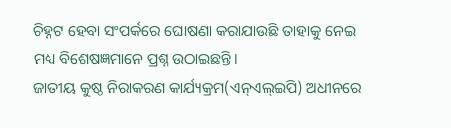ଚିହ୍ନଟ ହେବା ସଂପର୍କରେ ଘୋଷଣା କରାଯାଉଛି ତାହାକୁ ନେଇ ମଧ୍ୟ ବିଶେଷଜ୍ଞମାନେ ପ୍ରଶ୍ନ ଉଠାଇଛନ୍ତି।
ଜାତୀୟ କୁଷ୍ଠ ନିରାକରଣ କାର୍ଯ୍ୟକ୍ରମ(ଏନ୍ଏଲ୍ଇପି) ଅଧୀନରେ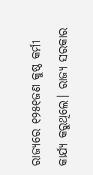ରାଜ୍ୟରେ ୧୨୫୧ଜଣ କୁଷ୍ଠ କର୍ମୀ କାର୍ଯ୍ୟ କରୁଥିଲେ। ରାଜ୍ୟ ସରକାର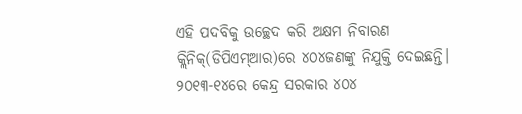ଏହି ପଦବିକୁ ଉଚ୍ଛେଦ କରି ଅକ୍ଷମ ନିବାରଣ କ୍ଲିନିକ୍(ଡିପିଏମ୍ଆର)ରେ ୪୦୪ଜଣଙ୍କୁ ନିଯୁକ୍ତି ଦେଇଛନ୍ତି। ୨୦୧୩-୧୪ରେ କେନ୍ଦ୍ର ସରକାର ୪୦୪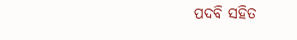ପଦବି ସହିତ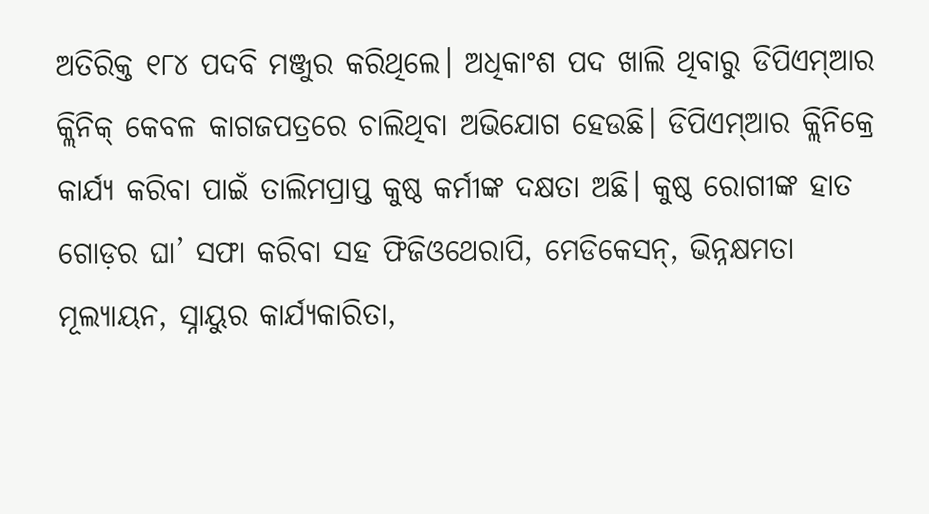ଅତିରିକ୍ତ ୧୮୪ ପଦବି ମଞ୍ଜୁର କରିଥିଲେ। ଅଧିକାଂଶ ପଦ ଖାଲି ଥିବାରୁ ଡିପିଏମ୍ଆର କ୍ଲିନିକ୍ କେବଳ କାଗଜପତ୍ରରେ ଚାଲିଥିବା ଅଭିଯୋଗ ହେଉଛି। ଡିପିଏମ୍ଆର କ୍ଲିନିକ୍ରେ କାର୍ଯ୍ୟ କରିବା ପାଇଁ ତାଲିମପ୍ରାପ୍ତ କୁଷ୍ଠ କର୍ମୀଙ୍କ ଦକ୍ଷତା ଅଛି। କୁଷ୍ଠ ରୋଗୀଙ୍କ ହାତ ଗୋଡ଼ର ଘା’ ସଫା କରିବା ସହ ଫିଜିଓଥେରାପି, ମେଡିକେସନ୍, ଭିନ୍ନକ୍ଷମତା ମୂଲ୍ୟାୟନ, ସ୍ନାୟୁର କାର୍ଯ୍ୟକାରିତା,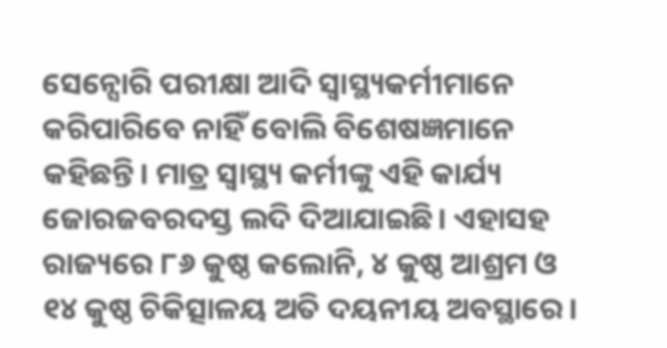ସେନ୍ସୋରି ପରୀକ୍ଷା ଆଦି ସ୍ବାସ୍ଥ୍ୟକର୍ମୀମାନେ କରିପାରିବେ ନାହିଁ ବୋଲି ବିଶେଷଜ୍ଞମାନେ କହିଛନ୍ତି। ମାତ୍ର ସ୍ବାସ୍ଥ୍ୟ କର୍ମୀଙ୍କୁ ଏହି କାର୍ଯ୍ୟ ଜୋରଜବରଦସ୍ତ ଲଦି ଦିଆଯାଇଛି। ଏହାସହ ରାଜ୍ୟରେ ୮୬ କୁଷ୍ଠ କଲୋନି, ୪ କୁଷ୍ଠ ଆଶ୍ରମ ଓ ୧୪ କୁଷ୍ଠ ଚିକିତ୍ସାଳୟ ଅତି ଦୟନୀୟ ଅବସ୍ଥାରେ।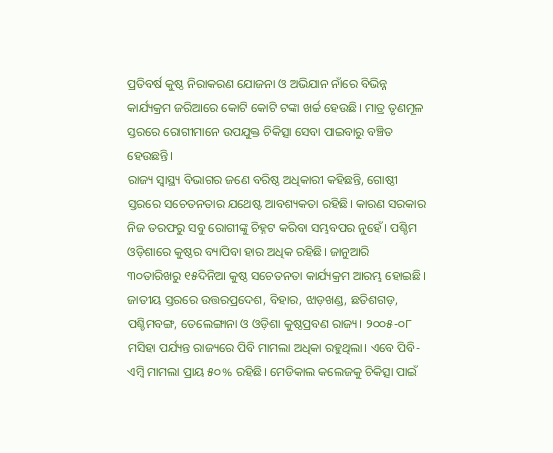ପ୍ରତିବର୍ଷ କୁଷ୍ଠ ନିରାକରଣ ଯୋଜନା ଓ ଅଭିଯାନ ନାଁରେ ବିଭିନ୍ନ କାର୍ଯ୍ୟକ୍ରମ ଜରିଆରେ କୋଟି କୋଟି ଟଙ୍କା ଖର୍ଚ୍ଚ ହେଉଛି। ମାତ୍ର ତୃଣମୂଳ ସ୍ତରରେ ରୋଗୀମାନେ ଉପଯୁକ୍ତ ଚିକିତ୍ସା ସେବା ପାଇବାରୁ ବଞ୍ଚିତ ହେଉଛନ୍ତି।
ରାଜ୍ୟ ସ୍ବାସ୍ଥ୍ୟ ବିଭାଗର ଜଣେ ବରିଷ୍ଠ ଅଧିକାରୀ କହିଛନ୍ତି, ଗୋଷ୍ଠୀ ସ୍ତରରେ ସଚେତନତାର ଯଥେଷ୍ଟ ଆବଶ୍ୟକତା ରହିଛି। କାରଣ ସରକାର ନିଜ ତରଫରୁ ସବୁ ରୋଗୀଙ୍କୁ ଚିହ୍ନଟ କରିବା ସମ୍ଭବପର ନୁହେଁ। ପଶ୍ଚିମ ଓଡ଼ିଶାରେ କୁଷ୍ଠର ବ୍ୟାପିବା ହାର ଅଧିକ ରହିଛି। ଜାନୁଆରି ୩୦ତାରିଖରୁ ୧୫ଦିନିଆ କୁଷ୍ଠ ସଚେତନତା କାର୍ଯ୍ୟକ୍ରମ ଆରମ୍ଭ ହୋଇଛି। ଜାତୀୟ ସ୍ତରରେ ଉତ୍ତରପ୍ରଦେଶ, ବିହାର, ଝାଡ଼ଖଣ୍ଡ, ଛତିଶଗଡ଼, ପଶ୍ଚିମବଙ୍ଗ, ତେଲେଙ୍ଗାନା ଓ ଓଡ଼ିଶା କୁଷ୍ଠପ୍ରବଣ ରାଜ୍ୟ। ୨୦୦୫-୦୮ ମସିହା ପର୍ଯ୍ୟନ୍ତ ରାଜ୍ୟରେ ପିବି ମାମଲା ଅଧିକା ରହୁଥିଲା। ଏବେ ପିବି-ଏମ୍ବି ମାମଲା ପ୍ରାୟ ୫୦% ରହିଛି। ମେଡିକାଲ କଲେଜକୁ ଚିକିତ୍ସା ପାଇଁ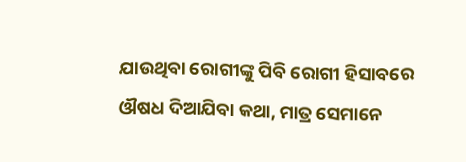ଯାଉଥିବା ରୋଗୀଙ୍କୁ ପିବି ରୋଗୀ ହିସାବରେ ଔଷଧ ଦିଆଯିବା କଥା, ମାତ୍ର ସେମାନେ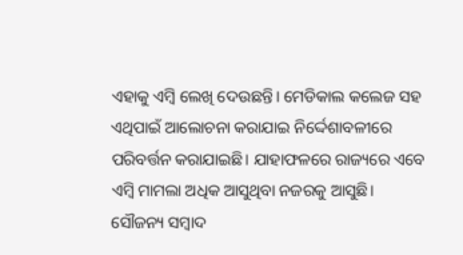ଏହାକୁ ଏମ୍ବି ଲେଖି ଦେଉଛନ୍ତି। ମେଡିକାଲ କଲେଜ ସହ ଏଥିପାଇଁ ଆଲୋଚନା କରାଯାଇ ନିର୍ଦ୍ଦେଶାବଳୀରେ ପରିବର୍ତ୍ତନ କରାଯାଇଛି। ଯାହାଫଳରେ ରାଜ୍ୟରେ ଏବେ ଏମ୍ବି ମାମଲା ଅଧିକ ଆସୁଥିବା ନଜରକୁ ଆସୁଛି।
ସୌଜନ୍ୟ ସମ୍ବାଦ